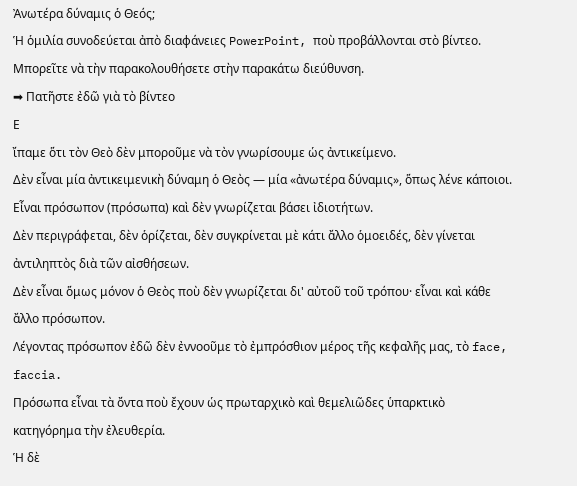Ἀνωτέρα δύναμις ὁ Θεός;
Ἡ ὁμιλία συνοδεύεται ἀπὸ διαφάνειες PowerPoint, ποὺ προβάλλονται στὸ βίντεο.
Μπορεῖτε νὰ τὴν παρακολουθήσετε στὴν παρακάτω διεύθυνση.
➡ Πατῆστε ἐδῶ γιὰ τὸ βίντεο
Ε
ἴπαμε ὅτι τὸν Θεὸ δὲν μποροῦμε νὰ τὸν γνωρίσουμε ὡς ἀντικείμενο.
Δὲν εἶναι μία ἀντικειμενικὴ δύναμη ὁ Θεὸς — μία «ἀνωτέρα δύναμις», ὅπως λένε κάποιοι.
Εἶναι πρόσωπον (πρόσωπα) καὶ δὲν γνωρίζεται βάσει ἰδιοτήτων.
Δὲν περιγράφεται, δὲν ὁρίζεται, δὲν συγκρίνεται μὲ κάτι ἄλλο ὁμοειδές, δὲν γίνεται ἀντιληπτὸς διὰ τῶν αἰσθήσεων.
Δὲν εἶναι ὅμως μόνον ὁ Θεὸς ποὺ δὲν γνωρίζεται δι' αὐτοῦ τοῦ τρόπου· εἶναι καὶ κάθε ἄλλο πρόσωπον.
Λέγοντας πρόσωπον ἐδῶ δὲν ἐννοοῦμε τὸ ἐμπρόσθιον μέρος τῆς κεφαλῆς μας, τὸ face, faccia.
Πρόσωπα εἶναι τὰ ὄντα ποὺ ἔχουν ὡς πρωταρχικὸ καὶ θεμελιῶδες ὑπαρκτικὸ κατηγόρημα τὴν ἐλευθερία.
Ἡ δὲ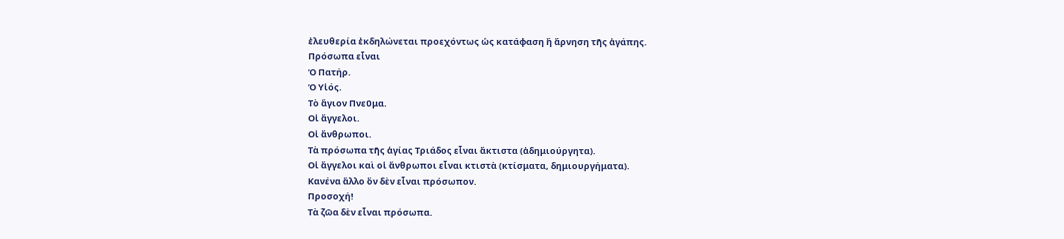ἐλευθερία ἐκδηλώνεται προεχόντως ὡς κατάφαση ἢ ἄρνηση τῆς ἀγάπης.
Πρόσωπα εἶναι
Ὁ Πατήρ.
Ὁ Υἱός.
Τὸ ἅγιον Πνεῦμα.
Οἱ ἄγγελοι.
Οἱ ἄνθρωποι.
Τὰ πρόσωπα τῆς ἁγίας Τριάδος εἶναι ἄκτιστα (ἀδημιούργητα).
Οἱ ἄγγελοι καὶ οἱ ἄνθρωποι εἶναι κτιστὰ (κτίσματα, δημιουργήματα).
Κανένα ἄλλο ὂν δὲν εἶναι πρόσωπον.
Προσοχή!
Τὰ ζῶα δὲν εἶναι πρόσωπα.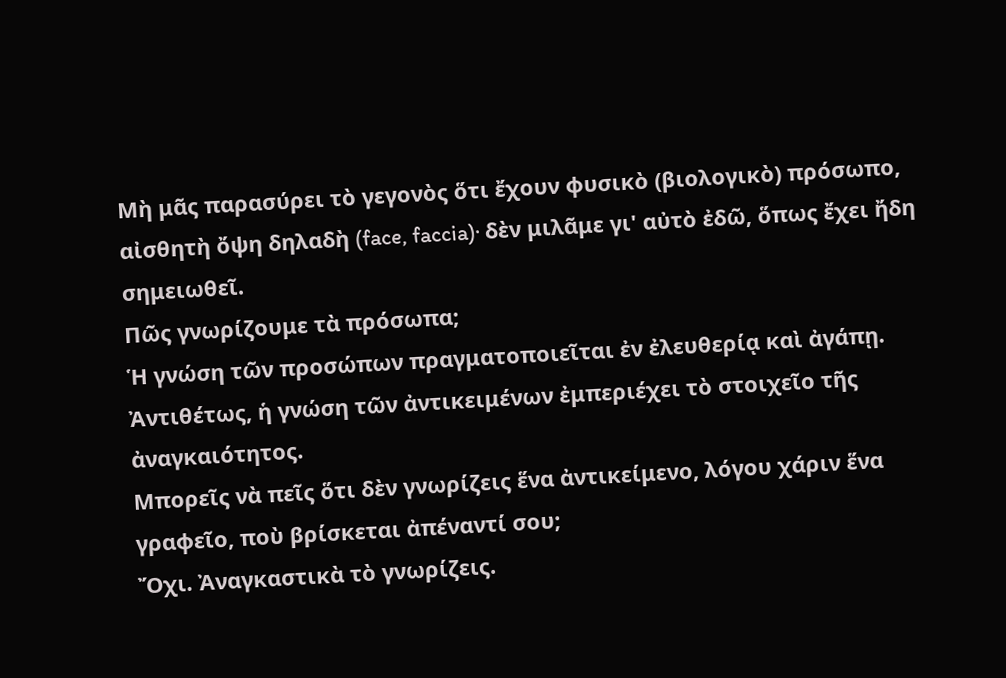Μὴ μᾶς παρασύρει τὸ γεγονὸς ὅτι ἔχουν φυσικὸ (βιολογικὸ) πρόσωπο, αἰσθητὴ ὄψη δηλαδὴ (face, faccia)· δὲν μιλᾶμε γι' αὐτὸ ἐδῶ, ὅπως ἔχει ἤδη σημειωθεῖ.
Πῶς γνωρίζουμε τὰ πρόσωπα;
Ἡ γνώση τῶν προσώπων πραγματοποιεῖται ἐν ἐλευθερίᾳ καὶ ἀγάπῃ.
Ἀντιθέτως, ἡ γνώση τῶν ἀντικειμένων ἐμπεριέχει τὸ στοιχεῖο τῆς ἀναγκαιότητος.
Μπορεῖς νὰ πεῖς ὅτι δὲν γνωρίζεις ἕνα ἀντικείμενο, λόγου χάριν ἕνα γραφεῖο, ποὺ βρίσκεται ἀπέναντί σου;
Ὄχι. Ἀναγκαστικὰ τὸ γνωρίζεις.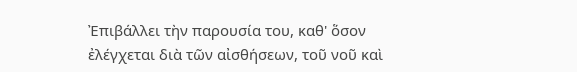Ἐπιβάλλει τὴν παρουσία του, καθ' ὅσον ἐλέγχεται διὰ τῶν αἰσθήσεων, τοῦ νοῦ καὶ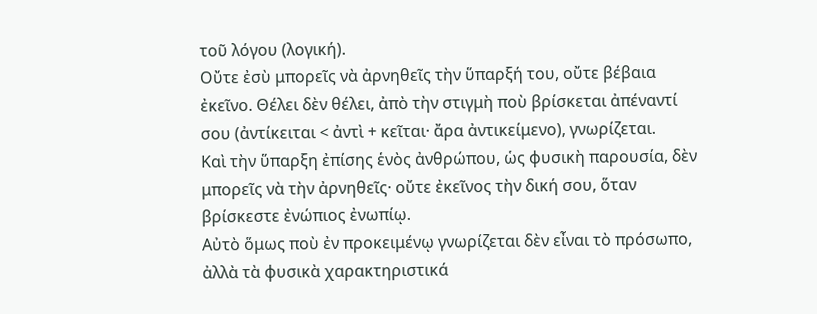τοῦ λόγου (λογική).
Οὔτε ἐσὺ μπορεῖς νὰ ἀρνηθεῖς τὴν ὕπαρξή του, οὔτε βέβαια ἐκεῖνο. Θέλει δὲν θέλει, ἀπὸ τὴν στιγμὴ ποὺ βρίσκεται ἀπέναντί σου (ἀντίκειται < ἀντὶ + κεῖται· ἄρα ἀντικείμενο), γνωρίζεται.
Καὶ τὴν ὕπαρξη ἐπίσης ἑνὸς ἀνθρώπου, ὡς φυσικὴ παρουσία, δὲν μπορεῖς νὰ τὴν ἀρνηθεῖς· οὔτε ἐκεῖνος τὴν δική σου, ὅταν βρίσκεστε ἐνώπιος ἐνωπίῳ.
Αὐτὸ ὅμως ποὺ ἐν προκειμένῳ γνωρίζεται δὲν εἶναι τὸ πρόσωπο, ἀλλὰ τὰ φυσικὰ χαρακτηριστικά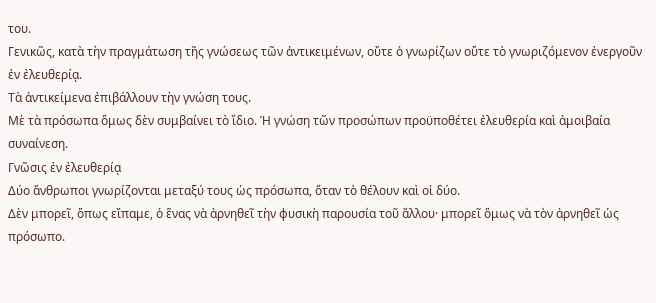του.
Γενικῶς, κατὰ τὴν πραγμάτωση τῆς γνώσεως τῶν ἀντικειμένων, οὔτε ὁ γνωρίζων οὔτε τὸ γνωριζόμενον ἐνεργοῦν ἐν ἐλευθερίᾳ.
Τὰ ἀντικείμενα ἐπιβάλλουν τὴν γνώση τους.
Μὲ τὰ πρόσωπα ὅμως δὲν συμβαίνει τὸ ἴδιο. Ἡ γνώση τῶν προσώπων προϋποθέτει ἐλευθερία καὶ ἀμοιβαία συναίνεση.
Γνῶσις ἐν ἐλευθερίᾳ
Δύο ἄνθρωποι γνωρίζονται μεταξύ τους ὡς πρόσωπα, ὅταν τὸ θέλουν καὶ οἱ δύο.
Δὲν μπορεῖ, ὅπως εἴπαμε, ὁ ἕνας νὰ ἀρνηθεῖ τὴν φυσικὴ παρουσία τοῦ ἄλλου· μπορεῖ ὅμως νὰ τὸν ἀρνηθεῖ ὡς πρόσωπο.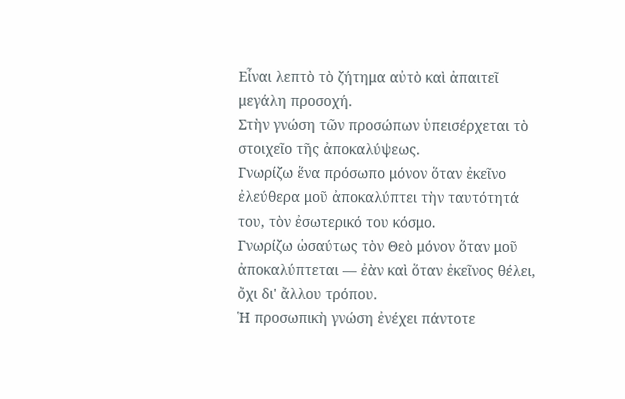Εἶναι λεπτὸ τὸ ζήτημα αὐτὸ καὶ ἀπαιτεῖ μεγάλη προσοχή.
Στὴν γνώση τῶν προσώπων ὑπεισέρχεται τὸ στοιχεῖο τῆς ἀποκαλύψεως.
Γνωρίζω ἕνα πρόσωπο μόνον ὅταν ἐκεῖνο ἐλεύθερα μοῦ ἀποκαλύπτει τὴν ταυτότητά του, τὸν ἐσωτερικό του κόσμο.
Γνωρίζω ὡσαύτως τὸν Θεὸ μόνον ὅταν μοῦ ἀποκαλύπτεται — ἐὰν καὶ ὅταν ἐκεῖνος θέλει, ὄχι δι' ἄλλου τρόπου.
Ἡ προσωπικὴ γνώση ἐνέχει πάντοτε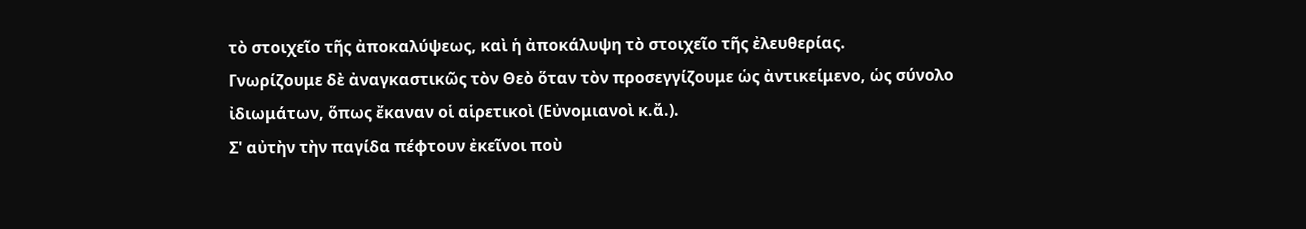τὸ στοιχεῖο τῆς ἀποκαλύψεως, καὶ ἡ ἀποκάλυψη τὸ στοιχεῖο τῆς ἐλευθερίας.
Γνωρίζουμε δὲ ἀναγκαστικῶς τὸν Θεὸ ὅταν τὸν προσεγγίζουμε ὡς ἀντικείμενο, ὡς σύνολο ἰδιωμάτων, ὅπως ἔκαναν οἱ αἱρετικοὶ (Εὐνομιανοὶ κ.ἄ.).
Σ' αὐτὴν τὴν παγίδα πέφτουν ἐκεῖνοι ποὺ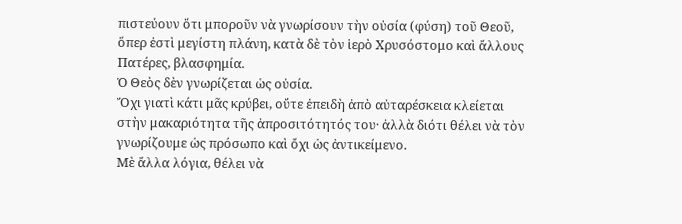πιστεύουν ὅτι μποροῦν νὰ γνωρίσουν τὴν οὐσία (φύση) τοῦ Θεοῦ, ὅπερ ἐστὶ μεγίστη πλάνη, κατὰ δὲ τὸν ἱερὸ Χρυσόστομο καὶ ἄλλους Πατέρες, βλασφημία.
Ὁ Θεὸς δὲν γνωρίζεται ὡς οὐσία.
Ὄχι γιατὶ κάτι μᾶς κρύβει, οὔτε ἐπειδὴ ἀπὸ αὐταρέσκεια κλείεται στὴν μακαριότητα τῆς ἀπροσιτότητός του· ἀλλὰ διότι θέλει νὰ τὸν γνωρίζουμε ὡς πρόσωπο καὶ ὄχι ὡς ἀντικείμενο.
Μὲ ἄλλα λόγια, θέλει νὰ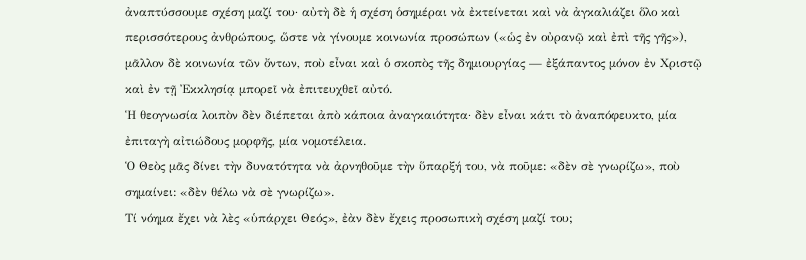ἀναπτύσσουμε σχέση μαζί του· αὐτὴ δὲ ἡ σχέση ὁσημέραι νὰ ἐκτείνεται καὶ νὰ ἀγκαλιάζει ὅλο καὶ περισσότερους ἀνθρώπους, ὥστε νὰ γίνουμε κοινωνία προσώπων («ὡς ἐν οὐρανῷ καὶ ἐπὶ τῆς γῆς»), μᾶλλον δὲ κοινωνία τῶν ὄντων, ποὺ εἶναι καὶ ὁ σκοπὸς τῆς δημιουργίας — ἐξάπαντος μόνον ἐν Χριστῷ καὶ ἐν τῇ Ἐκκλησίᾳ μπορεῖ νὰ ἐπιτευχθεῖ αὐτό.
Ἡ θεογνωσία λοιπὸν δὲν διέπεται ἀπὸ κάποια ἀναγκαιότητα· δὲν εἶναι κάτι τὸ ἀναπόφευκτο, μία ἐπιταγὴ αἰτιώδους μορφῆς, μία νομοτέλεια.
Ὁ Θεὸς μᾶς δίνει τὴν δυνατότητα νὰ ἀρνηθοῦμε τὴν ὕπαρξή του, νὰ ποῦμε: «δὲν σὲ γνωρίζω», ποὺ σημαίνει: «δὲν θέλω νὰ σὲ γνωρίζω».
Τί νόημα ἔχει νὰ λὲς «ὑπάρχει Θεός», ἐὰν δὲν ἔχεις προσωπικὴ σχέση μαζί του;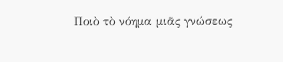Ποιὸ τὸ νόημα μιᾶς γνώσεως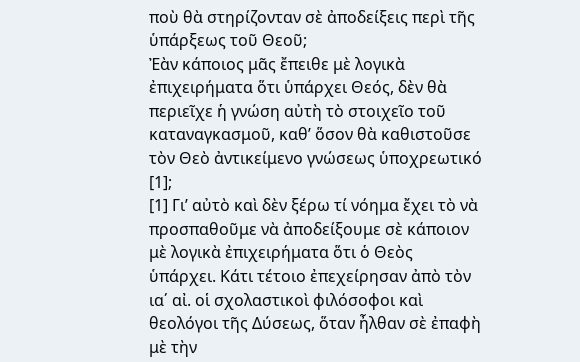ποὺ θὰ στηρίζονταν σὲ ἀποδείξεις περὶ τῆς ὑπάρξεως τοῦ Θεοῦ;
Ἐὰν κάποιος μᾶς ἔπειθε μὲ λογικὰ ἐπιχειρήματα ὅτι ὑπάρχει Θεός, δὲν θὰ περιεῖχε ἡ γνώση αὐτὴ τὸ στοιχεῖο τοῦ καταναγκασμοῦ, καθ’ ὅσον θὰ καθιστοῦσε τὸν Θεὸ ἀντικείμενο γνώσεως ὑποχρεωτικό [1];
[1] Γι’ αὐτὸ καὶ δὲν ξέρω τί νόημα ἔχει τὸ νὰ προσπαθοῦμε νὰ ἀποδείξουμε σὲ κάποιον μὲ λογικὰ ἐπιχειρήματα ὅτι ὁ Θεὸς ὑπάρχει. Κάτι τέτοιο ἐπεχείρησαν ἀπὸ τὸν ια΄ αἰ. οἱ σχολαστικοὶ φιλόσοφοι καὶ θεολόγοι τῆς Δύσεως, ὅταν ἦλθαν σὲ ἐπαφὴ μὲ τὴν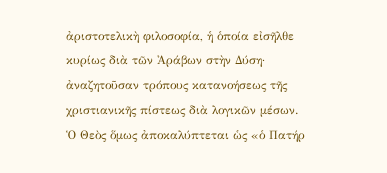ἀριστοτελικὴ φιλοσοφία, ἡ ὁποία εἰσῆλθε κυρίως διὰ τῶν Ἀράβων στὴν Δύση· ἀναζητοῦσαν τρόπους κατανοήσεως τῆς χριστιανικῆς πίστεως διὰ λογικῶν μέσων.
Ὁ Θεὸς ὅμως ἀποκαλύπτεται ὡς «ὁ Πατήρ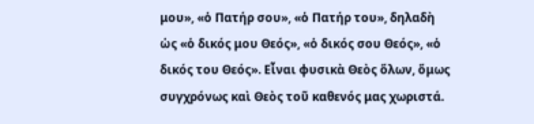μου», «ὁ Πατήρ σου», «ὁ Πατήρ του», δηλαδὴ ὡς «ὁ δικός μου Θεός», «ὁ δικός σου Θεός», «ὁ δικός του Θεός». Εἶναι φυσικὰ Θεὸς ὅλων, ὅμως συγχρόνως καὶ Θεὸς τοῦ καθενός μας χωριστά.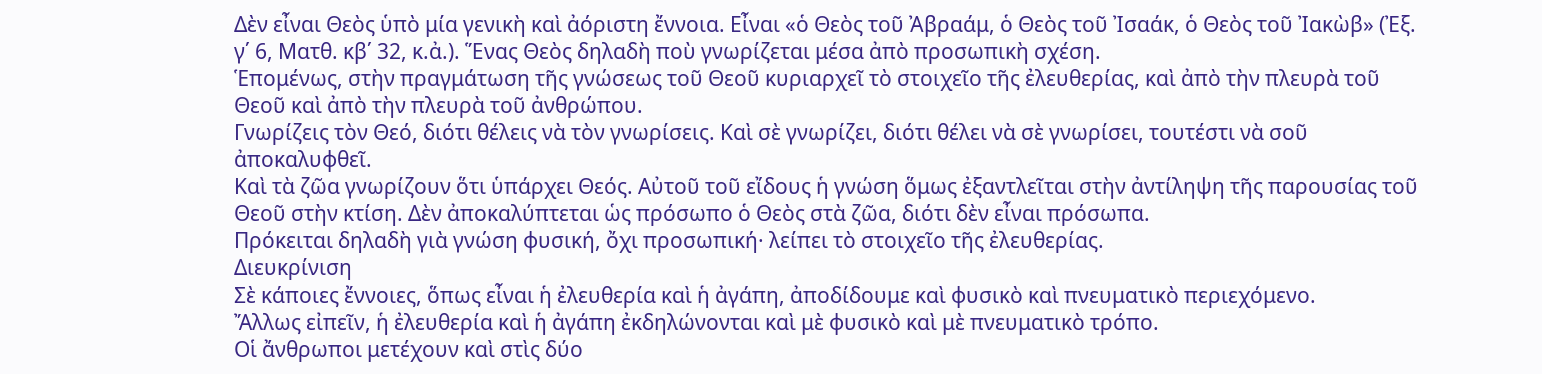Δὲν εἶναι Θεὸς ὑπὸ μία γενικὴ καὶ ἀόριστη ἔννοια. Εἶναι «ὁ Θεὸς τοῦ Ἀβραάμ, ὁ Θεὸς τοῦ Ἰσαάκ, ὁ Θεὸς τοῦ Ἰακὼβ» (Ἐξ. γ΄ 6, Ματθ. κβ΄ 32, κ.ἀ.). Ἕνας Θεὸς δηλαδὴ ποὺ γνωρίζεται μέσα ἀπὸ προσωπικὴ σχέση.
Ἑπομένως, στὴν πραγμάτωση τῆς γνώσεως τοῦ Θεοῦ κυριαρχεῖ τὸ στοιχεῖο τῆς ἐλευθερίας, καὶ ἀπὸ τὴν πλευρὰ τοῦ Θεοῦ καὶ ἀπὸ τὴν πλευρὰ τοῦ ἀνθρώπου.
Γνωρίζεις τὸν Θεό, διότι θέλεις νὰ τὸν γνωρίσεις. Καὶ σὲ γνωρίζει, διότι θέλει νὰ σὲ γνωρίσει, τουτέστι νὰ σοῦ ἀποκαλυφθεῖ.
Καὶ τὰ ζῶα γνωρίζουν ὅτι ὑπάρχει Θεός. Αὐτοῦ τοῦ εἴδους ἡ γνώση ὅμως ἐξαντλεῖται στὴν ἀντίληψη τῆς παρουσίας τοῦ Θεοῦ στὴν κτίση. Δὲν ἀποκαλύπτεται ὡς πρόσωπο ὁ Θεὸς στὰ ζῶα, διότι δὲν εἶναι πρόσωπα.
Πρόκειται δηλαδὴ γιὰ γνώση φυσική, ὄχι προσωπική· λείπει τὸ στοιχεῖο τῆς ἐλευθερίας.
Διευκρίνιση
Σὲ κάποιες ἔννοιες, ὅπως εἶναι ἡ ἐλευθερία καὶ ἡ ἀγάπη, ἀποδίδουμε καὶ φυσικὸ καὶ πνευματικὸ περιεχόμενο.
Ἄλλως εἰπεῖν, ἡ ἐλευθερία καὶ ἡ ἀγάπη ἐκδηλώνονται καὶ μὲ φυσικὸ καὶ μὲ πνευματικὸ τρόπο.
Οἱ ἄνθρωποι μετέχουν καὶ στὶς δύο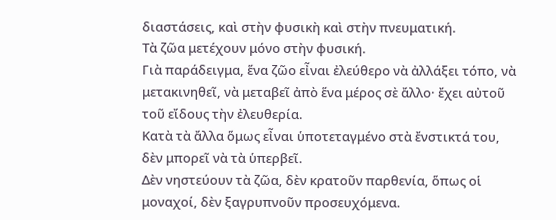διαστάσεις, καὶ στὴν φυσικὴ καὶ στὴν πνευματική.
Τὰ ζῶα μετέχουν μόνο στὴν φυσική.
Γιὰ παράδειγμα, ἕνα ζῶο εἶναι ἐλεύθερο νὰ ἀλλάξει τόπο, νὰ μετακινηθεῖ, νὰ μεταβεῖ ἀπὸ ἕνα μέρος σὲ ἄλλο· ἔχει αὐτοῦ τοῦ εἴδους τὴν ἐλευθερία.
Κατὰ τὰ ἄλλα ὅμως εἶναι ὑποτεταγμένο στὰ ἔνστικτά του, δὲν μπορεῖ νὰ τὰ ὑπερβεῖ.
Δὲν νηστεύουν τὰ ζῶα, δὲν κρατοῦν παρθενία, ὅπως οἱ μοναχοί, δὲν ξαγρυπνοῦν προσευχόμενα.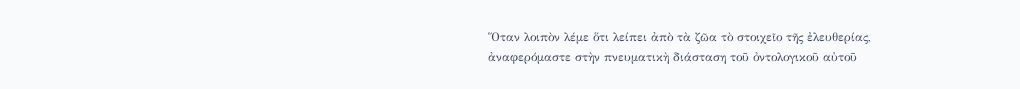Ὅταν λοιπὸν λέμε ὅτι λείπει ἀπὸ τὰ ζῶα τὸ στοιχεῖο τῆς ἐλευθερίας, ἀναφερόμαστε στὴν πνευματικὴ διάσταση τοῦ ὀντολογικοῦ αὐτοῦ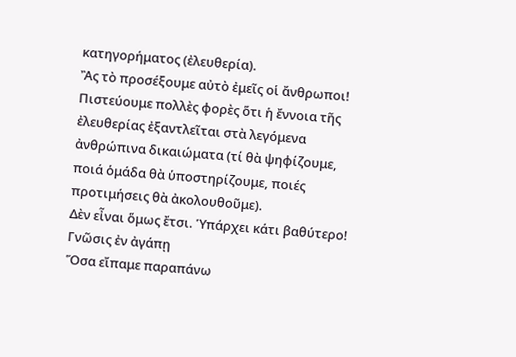κατηγορήματος (ἐλευθερία).
Ἂς τὸ προσέξουμε αὐτὸ ἐμεῖς οἱ ἄνθρωποι!
Πιστεύουμε πολλὲς φορὲς ὅτι ἡ ἔννοια τῆς ἐλευθερίας ἐξαντλεῖται στὰ λεγόμενα ἀνθρώπινα δικαιώματα (τί θὰ ψηφίζουμε, ποιά ὁμάδα θὰ ὑποστηρίζουμε, ποιές προτιμήσεις θὰ ἀκολουθοῦμε).
Δὲν εἶναι ὅμως ἔτσι. Ὑπάρχει κάτι βαθύτερο!
Γνῶσις ἐν ἀγάπῃ
Ὅσα εἴπαμε παραπάνω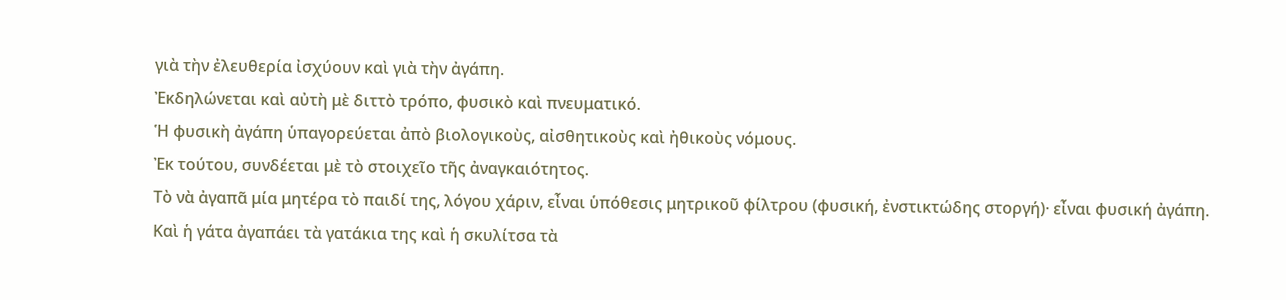γιὰ τὴν ἐλευθερία ἰσχύουν καὶ γιὰ τὴν ἀγάπη.
Ἐκδηλώνεται καὶ αὐτὴ μὲ διττὸ τρόπο, φυσικὸ καὶ πνευματικό.
Ἡ φυσικὴ ἀγάπη ὑπαγορεύεται ἀπὸ βιολογικοὺς, αἰσθητικοὺς καὶ ἠθικοὺς νόμους.
Ἐκ τούτου, συνδέεται μὲ τὸ στοιχεῖο τῆς ἀναγκαιότητος.
Τὸ νὰ ἀγαπᾶ μία μητέρα τὸ παιδί της, λόγου χάριν, εἶναι ὑπόθεσις μητρικοῦ φίλτρου (φυσική, ἐνστικτώδης στοργή)· εἶναι φυσική ἀγάπη.
Καὶ ἡ γάτα ἀγαπάει τὰ γατάκια της καὶ ἡ σκυλίτσα τὰ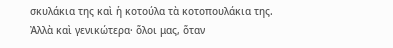σκυλάκια της καὶ ἡ κοτούλα τὰ κοτοπουλάκια της.
Ἀλλὰ καὶ γενικώτερα· ὅλοι μας, ὅταν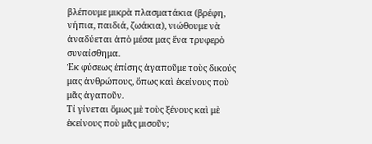βλέπουμε μικρὰ πλασματάκια (βρέφη, νήπια, παιδιά, ζωάκια), νιώθουμε νὰ ἀναδύεται ἀπὸ μέσα μας ἕνα τρυφερὸ συναίσθημα.
Ἐκ φύσεως ἐπίσης ἀγαποῦμε τοὺς δικούς μας ἀνθρώπους, ὅπως καὶ ἐκείνους ποὺ μᾶς ἀγαποῦν.
Τί γίνεται ὅμως μὲ τοὺς ξένους καὶ μὲ ἐκείνους ποὺ μᾶς μισοῦν;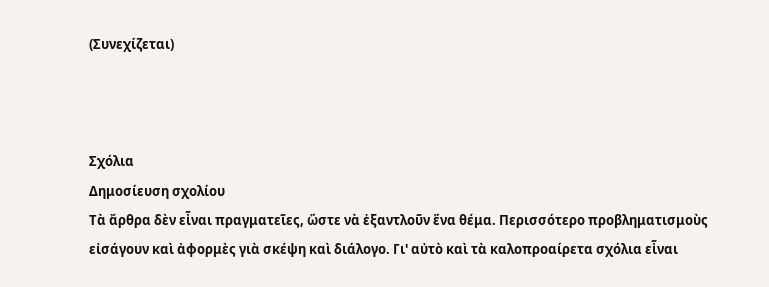(Συνεχίζεται)



Σχόλια
Δημοσίευση σχολίου
Τὰ ἄρθρα δὲν εἶναι πραγματεῖες, ὥστε νὰ ἐξαντλοῦν ἕνα θέμα. Περισσότερο προβληματισμοὺς εἰσάγουν καὶ ἀφορμὲς γιὰ σκέψη καὶ διάλογο. Γι' αὐτὸ καὶ τὰ καλοπροαίρετα σχόλια εἶναι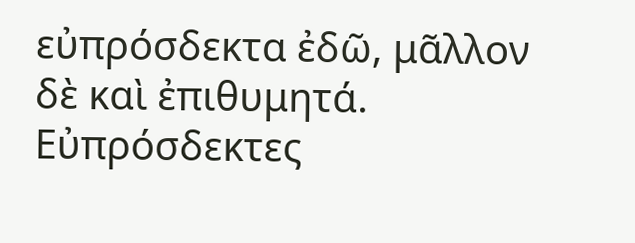εὐπρόσδεκτα ἐδῶ, μᾶλλον δὲ καὶ ἐπιθυμητά. Εὐπρόσδεκτες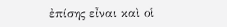ἐπίσης εἶναι καὶ οἱ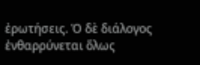ἐρωτήσεις. Ὁ δὲ διάλογος ἐνθαρρύνεται ὅλως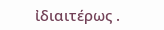ἰδιαιτέρως .